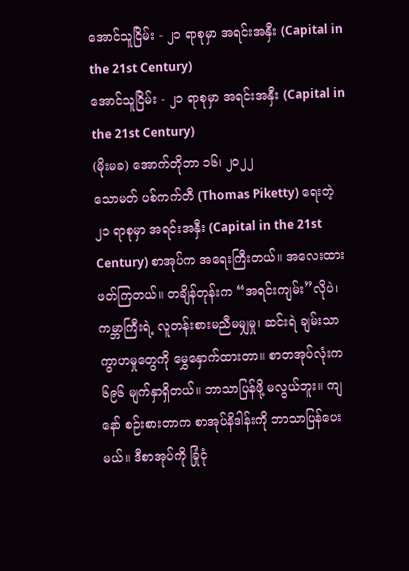အောင်သူငြိမ်း - ၂၁ ရာစုမှာ အရင်းအနှီး (Capital in the 21st Century)
အောင်သူငြိမ်း - ၂၁ ရာစုမှာ အရင်းအနှီး (Capital in the 21st Century)
(မိုးမခ) အောက်တိုဘာ ၁၆၊ ၂၀၂၂
သောမတ် ပစ်ကက်တီ (Thomas Piketty) ရေးတဲ့ ၂၁ ရာစုမှာ အရင်းအနှီး (Capital in the 21st Century) စာအုပ်က အရေးကြီးတယ်။ အလေးထားဖတ်ကြတယ်။ တချိန်တုန်းက “အရင်းကျမ်း”လိုပဲ၊ ကမ္ဘာကြီးရဲ့ လူတန်းစားမညီမမျှမှု၊ ဆင်းရဲ ချမ်းသာကွာဟမှုတွေကို မွှေနှောက်ထားတာ။ စာတအုပ်လုံးက ၆၉၆ မျက်နှာရှိတယ်။ ဘာသာပြန်ဖို့ မလွယ်ဘူး။ ကျနော် စဉ်းစားတာက စာအုပ်နိဒါန်းကို ဘာသာပြန်ပေးမယ်။ ဒီစာအုပ်ကို ခြုံငုံ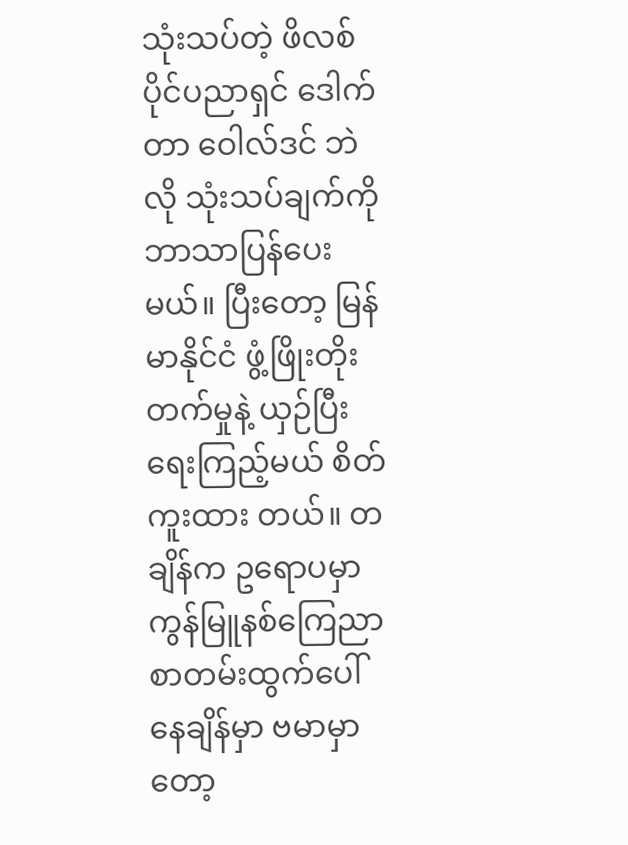သုံးသပ်တဲ့ ဖိလစ်ပိုင်ပညာရှင် ဒေါက်တာ ဝေါလ်ဒင် ဘဲလို သုံးသပ်ချက်ကို ဘာသာပြန်ပေးမယ်။ ပြီးတော့ မြန်မာနိုင်ငံ ဖွံ့ဖြိုးတိုးတက်မှုနဲ့ ယှဉ်ပြီး ရေးကြည့်မယ် စိတ်ကူးထား တယ်။ တချိန်က ဥရောပမှာ ကွန်မြူနစ်ကြေညာစာတမ်းထွက်ပေါ်နေချိန်မှာ ဗမာမှာတော့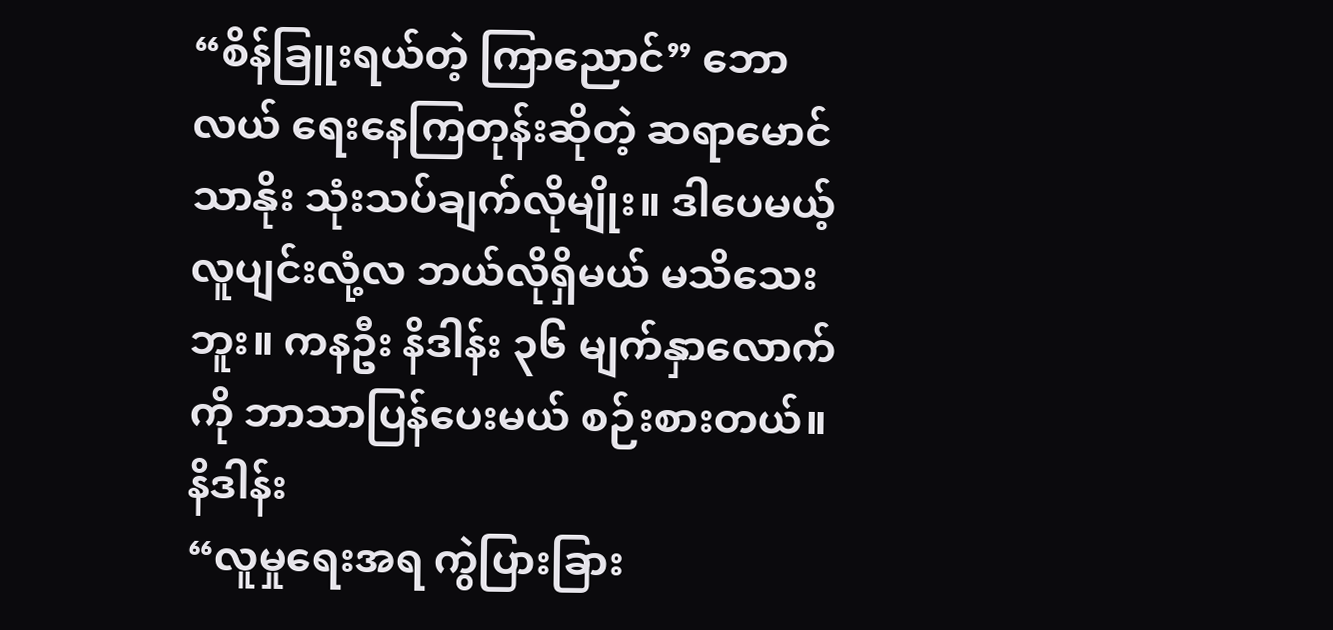“စိန်ခြူးရယ်တဲ့ ကြာညောင်” ဘောလယ် ရေးနေကြတုန်းဆိုတဲ့ ဆရာမောင်သာနိုး သုံးသပ်ချက်လိုမျိုး။ ဒါပေမယ့် လူပျင်းလုံ့လ ဘယ်လိုရှိမယ် မသိသေးဘူး။ ကနဦး နိဒါန်း ၃၆ မျက်နှာလောက်ကို ဘာသာပြန်ပေးမယ် စဉ်းစားတယ်။
နိဒါန်း
“လူမှုရေးအရ ကွဲပြားခြား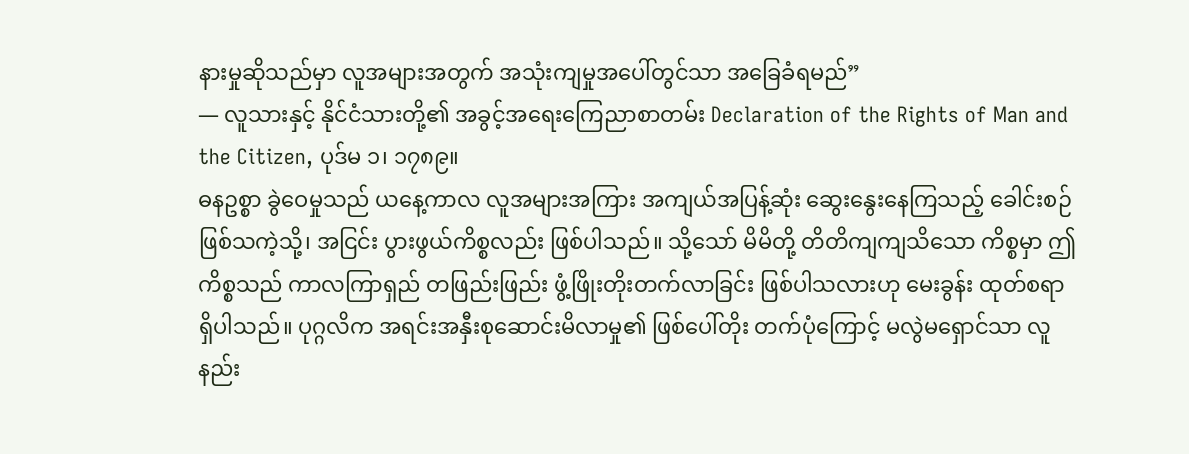နားမှုဆိုသည်မှာ လူအများအတွက် အသုံးကျမှုအပေါ်တွင်သာ အခြေခံရမည်”
— လူသားနှင့် နိုင်ငံသားတို့၏ အခွင့်အရေးကြေညာစာတမ်း Declaration of the Rights of Man and the Citizen, ပုဒ်မ ၁၊ ၁၇၈၉။
ဓနဥစ္စာ ခွဲဝေမှုသည် ယနေ့ကာလ လူအများအကြား အကျယ်အပြန့်ဆုံး ဆွေးနွေးနေကြသည့် ခေါင်းစဉ်ဖြစ်သကဲ့သို့၊ အငြင်း ပွားဖွယ်ကိစ္စလည်း ဖြစ်ပါသည်။ သို့သော် မိမိတို့ တိတိကျကျသိသော ကိစ္စမှာ ဤကိစ္စသည် ကာလကြာရှည် တဖြည်းဖြည်း ဖွံ့ဖြိုးတိုးတက်လာခြင်း ဖြစ်ပါသလားဟု မေးခွန်း ထုတ်စရာ ရှိပါသည်။ ပုဂ္ဂလိက အရင်းအနှီးစုဆောင်းမိလာမှု၏ ဖြစ်ပေါ်တိုး တက်ပုံကြောင့် မလွဲမရှောင်သာ လူနည်း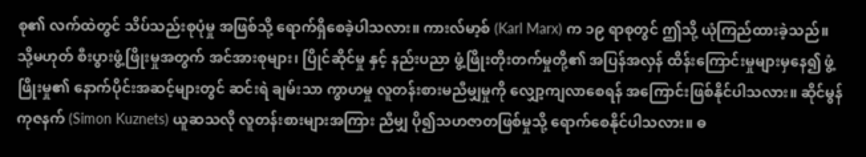စု၏ လက်ထဲတွင် သိပ်သည်းစုပုံမှု အဖြစ်သို့ ရောက်ရှိစေခဲ့ပါသလား။ ကားလ်မာ့စ် (Karl Marx) က ၁၉ ရာစုတွင် ဤသို့ ယုံကြည်ထားခဲ့သည်။ သို့မဟုတ် စီးပွားဖွံ့ဖြိုးမှုအတွက် အင်အားစုများ၊ ပြိုင်ဆိုင်မှု နှင့် နည်းပညာ ဖွံ့ဖြိုးတိုးတက်မှုတို့၏ အပြန်အလှန် ထိန်းကြောင်းမှုများမှနေ၍ ဖွံ့ဖြိုးမှု၏ နောက်ပိုင်းအဆင့်များတွင် ဆင်းရဲ ချမ်းသာ ကွာဟမှု လူတန်းစားမညီမျှမှုကို လျှော့ကျလာစေရန် အကြောင်းဖြစ်နိုင်ပါသလား။ ဆိုင်မွန် ကုဇနက် (Simon Kuznets) ယူဆသလို လူတန်းစားများအကြား ညီမျှ ပို၍သဟဇာတဖြစ်မှုသို့ ရောက်စေနိုင်ပါသလား။ ဓ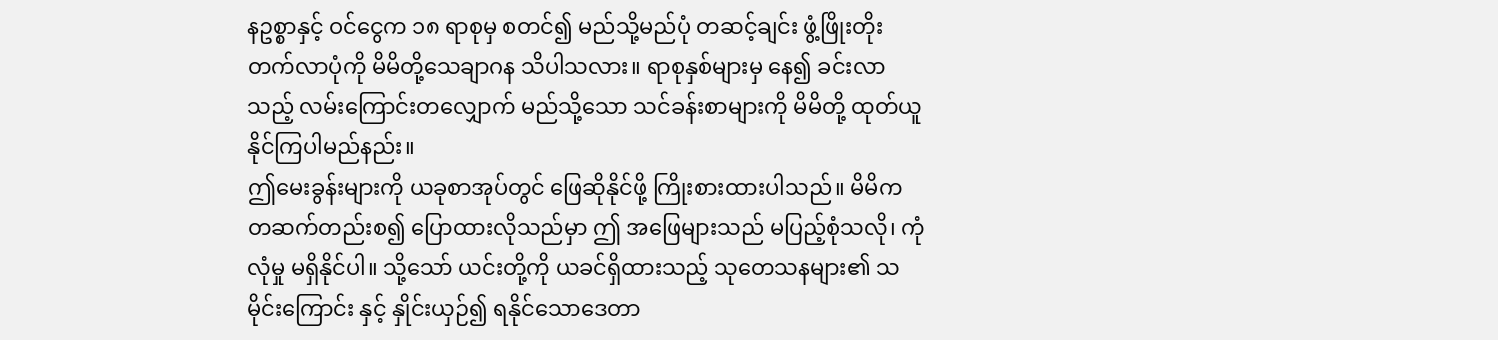နဥစ္စာနှင့် ဝင်ငွေက ၁၈ ရာစုမှ စတင်၍ မည်သို့မည်ပုံ တဆင့်ချင်း ဖွံ့ဖြိုးတိုးတက်လာပုံကို မိမိတို့သေချာဂန သိပါသလား။ ရာစုနှစ်များမှ နေ၍ ခင်းလာသည့် လမ်းကြောင်းတလျှောက် မည်သို့သော သင်ခန်းစာများကို မိမိတို့ ထုတ်ယူနိုင်ကြပါမည်နည်း။
ဤမေးခွန်းများကို ယခုစာအုပ်တွင် ဖြေဆိုနိုင်ဖို့ ကြိုးစားထားပါသည်။ မိမိက တဆက်တည်းစ၍ ပြောထားလိုသည်မှာ ဤ အဖြေများသည် မပြည့်စုံသလို၊ ကုံလုံမှု မရှိနိုင်ပါ။ သို့သော် ယင်းတို့ကို ယခင်ရှိထားသည့် သုတေသနများ၏ သမိုင်းကြောင်း နှင့် နှိုင်းယှဉ်၍ ရနိုင်သောဒေတာ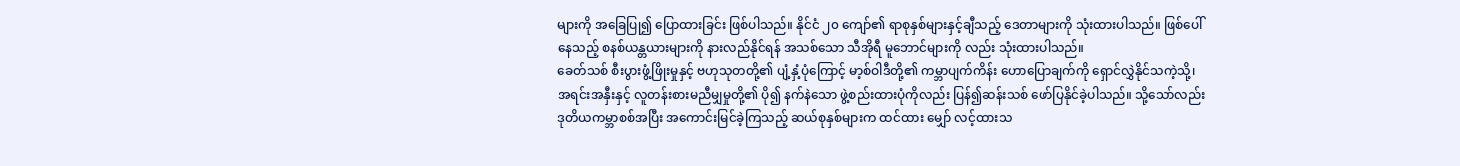များကို အခြေပြု၍ ပြောထားခြင်း ဖြစ်ပါသည်။ နိုင်ငံ ၂၀ ကျော်၏ ရာစုနှစ်များနှင့်ချီသည့် ဒေတာများကို သုံးထားပါသည်။ ဖြစ်ပေါ်နေသည့် စနစ်ယန္တယားများကို နားလည်နိုင်ရန် အသစ်သော သီအိုရီ မူဘောင်များကို လည်း သုံးထားပါသည်။
ခေတ်သစ် စီးပွားဖွံ့ဖြိုးမှုနှင့် ဗဟုသုတတို့၏ ပျံ့နှံ့ပုံကြောင့် မာ့စ်ဝါဒီတို့၏ ကမ္ဘာပျက်ကိန်း ဟောပြောချက်ကို ရှောင်လွှဲနိုင်သကဲ့သို့၊ အရင်းအနှီးနှင့် လူတန်းစားမညီမျှမှုတို့၏ ပို၍ နက်နဲသော ဖွဲ့စည်းထားပုံကိုလည်း ပြန်၍ဆန်းသစ် ဖော်ပြနိုင်ခဲ့ပါသည်။ သို့သော်လည်း ဒုတိယကမ္ဘာစစ်အပြီး အကောင်းမြင်ခဲ့ကြသည့် ဆယ်စုနှစ်များက ထင်ထား မျှော် လင့်ထားသ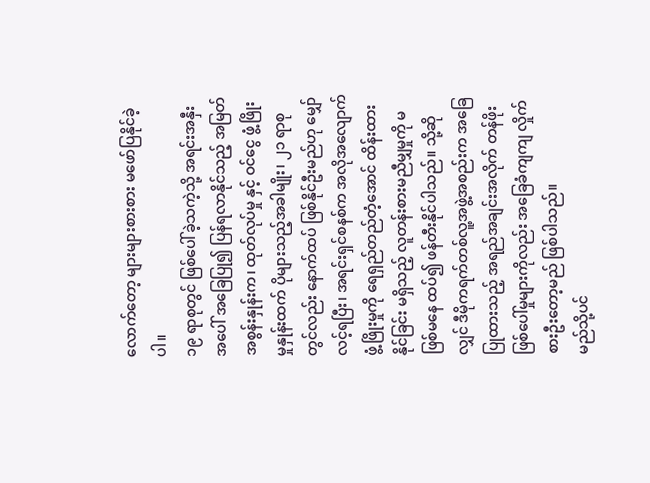လောက်တော့ များများစားစား မဖော်ပြနိုင်ခဲ့ပါ။
၁၉ ရာစုတွင် ဖြစ်ပေါ်ခဲ့သကဲ့သို့ အရင်းအနှီးအပေါ် အခြေပြု၍ ပြန်ရလာနိုင်သည့် အမြတ်အစွန်းနှုန်းက၊ ထုတ်လုပ်မှု နှင့် ဝင်ငွေ ဖွံ့ဖြိုးမှုနှုန်းထက် ပိုများသည့်အခါမျိုး၊ ၂၁ ရာစုတွင်လည်း နောက်ထပ် ဖြစ်နိုင်ဦးမည်ဟု မျှော်လင့်ရပြီး၊ အရင်းရှင်စနစ်က အလိုအလျောက် ဖွံ့ဖြိုးမှုကို ရေရှည်တည်တံ့အောင် ထိန်းထား နိုင်ခြင်း မရှိသည့် လူတန်းစားမညီမျှမှုကို မဖြစ်မနေ ထပ်၍ ဖန်တီးနိုင်ပါသည်။ သို့ဆိုလျှင် ဒီမိုကရက်တစ်လူ့အဖွဲ့အစည်းက အခြေပြုထားသည့် အရည်အချင်းအလိုက် တန်ဖိုးဖြစ်ပေါ်မှုများကိုလည်း အခြေခံကျကျ လှိုက်စားဦးတော့မည် ဖြစ်ပါသည်။
မည်သို့ပင်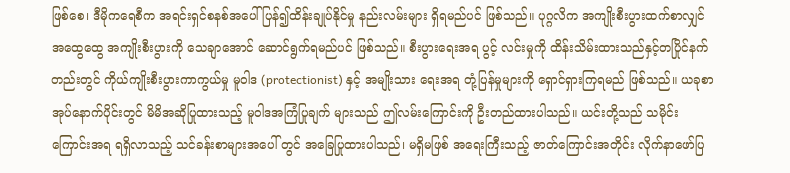ဖြစ်စေ၊ ဒီမိုကရေစီက အရင်းရှင်စနစ်အပေါ် ပြန်၍ထိန်းချုပ်နိုင်မှု နည်းလမ်းများ ရှိရမည်ပင် ဖြစ်သည်။ ပုဂ္ဂလိက အကျိုးစီးပွားထက်စာလျှင် အထွေထွေ အကျိုးစီးပွားကို သေချာအောင် ဆောင်ရွက်ရမည်ပင် ဖြစ်သည်။ စီးပွားရေးအရ ပွင့် လင်းမှုကို ထိန်းသိမ်းထားသည်နှင့်တပြိုင်နက်တည်းတွင် ကိုယ်ကျိုးစီးပွားကာကွယ်မှု မူဝါဒ (protectionist) နှင့် အမျိုးသား ရေးအရ တုံ့ပြန်မှုများကို ရှောင်ရှားကြရမည် ဖြစ်သည်။ ယခုစာအုပ်နောက်ပိုင်းတွင် မိမိအဆိုပြုထားသည့် မူဝါဒအကြံပြုချက် များသည် ဤလမ်းကြောင်းကို ဦးတည်ထားပါသည်။ ယင်းတို့သည် သမိုင်းကြောင်းအရ ရရှိလာသည့် သင်ခန်းစာများအပေါ် တွင် အခြေပြုထားပါသည်၊ မရှိမဖြစ် အရေးကြီးသည့် ဇာတ်ကြောင်းအတိုင်း လိုက်နာဖော်ပြ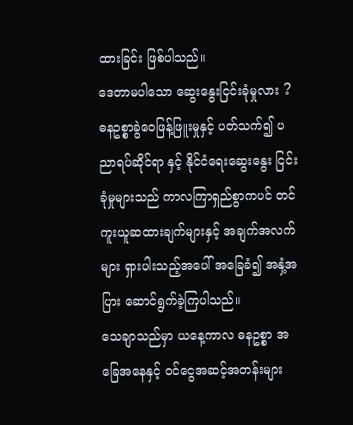ထားခြင်း ဖြစ်ပါသည်။
ဒေတာမပါသော ဆွေးနွေးငြင်းခုံမှုလား ?
ဓနဥစ္စာခွဲဝေဖြန့်ဖြူးမှုနှင့် ပတ်သက်၍ ပညာရပ်ဆိုင်ရာ နှင့် နိုင်ငံရေးဆွေးနွေး ငြင်းခုံမှုများသည် ကာလကြာရှည်စွာကပင် တင်ကူးယူဆထားချက်များနှင့် အချက်အလက်များ ရှားပါးသည့်အပေါ် အခြေခံ၍ အနှံ့အပြား ဆောင်ရွက်ခဲ့ကြပါသည်။
သေချာသည်မှာ ယနေ့ကာလ ဓနဥစ္စာ အခြေအနေနှင့် ဝင်ငွေအဆင့်အတန်းများ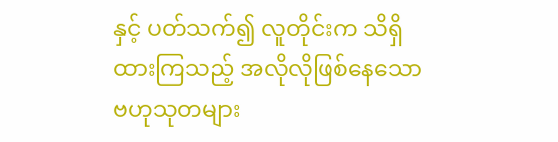နှင့် ပတ်သက်၍ လူတိုင်းက သိရှိထားကြသည့် အလိုလိုဖြစ်နေသော ဗဟုသုတများ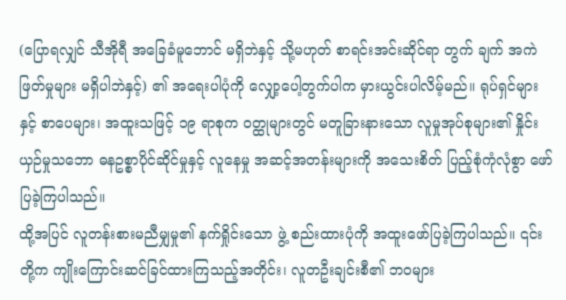(ပြောရလျှင် သီအိုရီ အခြေခံမူဘောင် မရှိဘဲနှင့် သို့မဟုတ် စာရင်းအင်းဆိုင်ရာ တွက် ချက် အကဲဖြတ်မှုများ မရှိပါဘဲနှင့်) ၏ အရေးပါပုံကို လျှော့ပေါ့တွက်ပါက မှားယွင်းပါလိမ့်မည်။ ရုပ်ရှင်များနှင့် စာပေများ၊ အထူးသဖြင့် ၁၉ ရာစုက ဝတ္ထုများတွင် မတူခြားနားသော လူမှုအုပ်စုများ၏ နှိုင်းယှဉ်မှုသဘော ဓနဥစ္စာပိုင်ဆိုင်မှုနှင့် လူနေမှု အဆင့်အတန်းများကို အသေးစိတ် ပြည့်စုံကုံလုံစွာ ဖော်ပြခဲ့ကြပါသည်။
ထို့အပြင် လူတန်းစားမညီမျှမှု၏ နက်ရှိုင်းသော ဖွဲ့ စည်းထားပုံကို အထူးဖော်ပြခဲ့ကြပါသည်။ ၎င်းတို့က ကျိုးကြောင်းဆင်ခြင်ထားကြသည့်အတိုင်း၊ လူတဦးချင်းစီ၏ ဘဝများ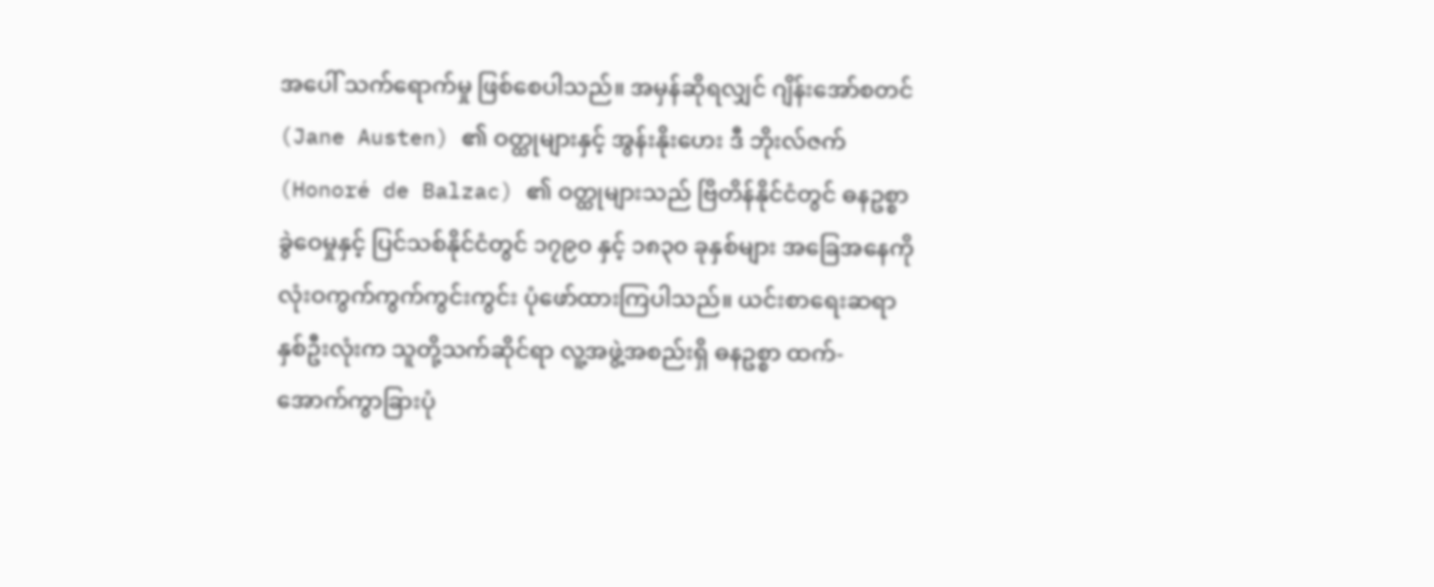အပေါ် သက်ရောက်မှု ဖြစ်စေပါသည်။ အမှန်ဆိုရလျှင် ဂျိန်းအော်စတင် (Jane Austen) ၏ ဝတ္ထုများနှင့် အွန်းနိုးဟေး ဒီ ဘိုးလ်ဇက် (Honoré de Balzac) ၏ ဝတ္ထုများသည် ဗြိတိန်နိုင်ငံတွင် ဓနဥစ္စာ ခွဲဝေမှုနှင့် ပြင်သစ်နိုင်ငံတွင် ၁၇၉၀ နှင့် ၁၈၃၀ ခုနှစ်များ အခြေအနေကို လုံးဝကွက်ကွက်ကွင်းကွင်း ပုံဖော်ထားကြပါသည်။ ယင်းစာရေးဆရာနှစ်ဦးလုံးက သူတို့သက်ဆိုင်ရာ လူ့အဖွဲ့အစည်းရှိ ဓနဥစ္စာ ထက်-အောက်ကွာခြားပုံ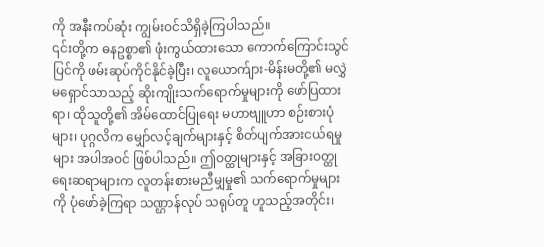ကို အနီးကပ်ဆုံး ကျွမ်းဝင်သိရှိခဲ့ကြပါသည်။
၎င်းတို့က ဓနဥစ္စာ၏ ဖုံးကွယ်ထားသော ကောက်ကြောင်းသွင်ပြင်ကို ဖမ်းဆုပ်ကိုင်နိုင်ခဲ့ပြီး၊ လူယောက်ျား-မိန်းမတို့၏ မလွှဲမရှောင်သာသည့် ဆိုးကျိုးသက်ရောက်မှုများကို ဖော်ပြထားရာ၊ ထိုသူတို့၏ အိမ်ထောင်ပြုရေး မဟာဗျူဟာ စဉ်းစားပုံများ၊ ပုဂ္ဂလိက မျှော်လင့်ချက်များနှင့် စိတ်ပျက်အားငယ်ရမှုများ အပါအဝင် ဖြစ်ပါသည်။ ဤဝတ္ထုများနှင့် အခြားဝတ္ထုရေးဆရာများက လူတန်းစားမညီမျှမှု၏ သက်ရောက်မှုများကို ပုံဖော်ခဲ့ကြရာ သဏ္ဌာန်လုပ် သရုပ်တူ ဟူသည့်အတိုင်း၊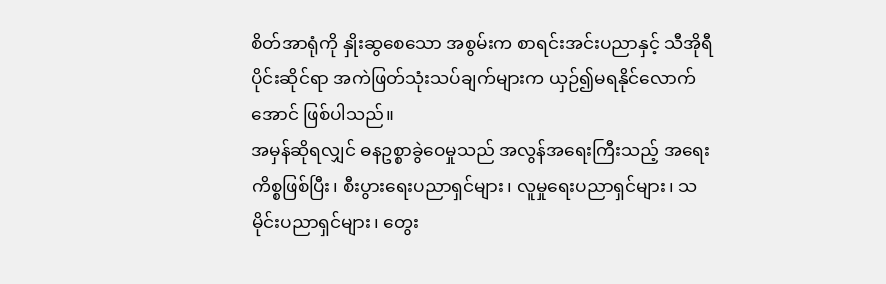စိတ်အာရုံကို နှိုးဆွစေသော အစွမ်းက စာရင်းအင်းပညာနှင့် သီအိုရီပိုင်းဆိုင်ရာ အကဲဖြတ်သုံးသပ်ချက်များက ယှဉ်၍မရနိုင်လောက်အောင် ဖြစ်ပါသည်။
အမှန်ဆိုရလျှင် ဓနဥစ္စာခွဲဝေမှုသည် အလွန်အရေးကြီးသည့် အရေးကိစ္စဖြစ်ပြီး၊ စီးပွားရေးပညာရှင်များ၊ လူမှုရေးပညာရှင်များ၊ သမိုင်းပညာရှင်များ၊ တွေး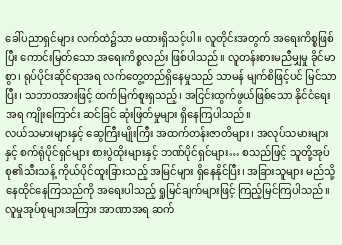ခေါ်ပညာရှင်များ လက်ထဲ၌သာ မထားရှိသင့်ပါ။ လူတိုင်းအတွက် အရေးကိစ္စဖြစ်ပြီး ကောင်းမြတ်သော အရေးကိစ္စလည်း ဖြစ်ပါသည်။ လူတန်းစားမညီမျှမှု ခိုင်မာစွာ၊ ရုပ်ပိုင်းဆိုင်ရာအရ လက်တွေ့တည်ရှိနေမှုသည် သာမန် မျက်စိဖြင့်ပင် မြင်သာပြီး၊ သဘာဝအားဖြင့် ထက်မြက်စူးရှသည့်၊ အငြင်းထွက်ဖွယ်ဖြစ်သော နိုင်ငံရေးအရ ကျိုးကြောင်း ဆင်ခြင် ဆုံးဖြတ်မှုများ ရှိနေကြပါသည်။
လယ်သမားများနှင့် ဆွေကြီးမျိုးကြီး အထက်တန်းဇာတိများ၊ အလုပ်သမားများနှင့် စက်ရုံပိုင်ရှင်များ စားပွဲထိုးများနှင့် ဘဏ်ပိုင်ရှင်များ… စသည်ဖြင့် သူတို့အုပ်စု၏သီးသန့် ကိုယ်ပိုင်ထူးခြားသည့် အမြင်များ ရှိနေနိုင်ပြီး၊ အခြားသူများ မည်သို့နေထိုင်နေကြသည်ကို အရေးပါသည့် ရှုမြင်ချက်များဖြင့် ကြည့်မြင်ကြပါသည်။
လူမှုအုပ်စုများအကြား အာဏာအရ ဆက်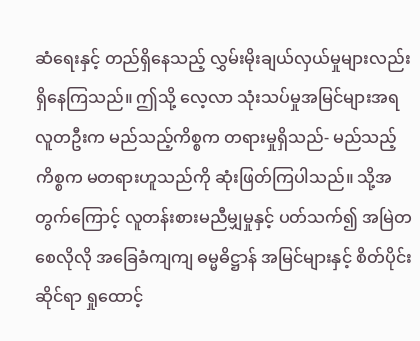ဆံရေးနှင့် တည်ရှိနေသည့် လွှမ်းမိုးချယ်လှယ်မှုများလည်း ရှိနေကြသည်။ ဤသို့ လေ့လာ သုံးသပ်မှုအမြင်များအရ လူတဦးက မည်သည့်ကိစ္စက တရားမှုရှိသည်- မည်သည့်ကိစ္စက မတရားဟူသည်ကို ဆုံးဖြတ်ကြပါသည်။ သို့အတွက်ကြောင့် လူတန်းစားမညီမျှမှုနှင့် ပတ်သက်၍ အမြဲတစေလိုလို အခြေခံကျကျ ဓမ္မဓိဋ္ဌာန် အမြင်များနှင့် စိတ်ပိုင်းဆိုင်ရာ ရှုထောင့်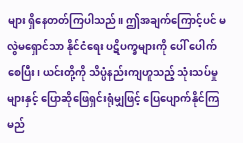များ ရှိနေတတ်ကြပါသည်။ ဤအချက်ကြောင့်ပင် မလွဲမရှောင်သာ နိုင်ငံရေး ပဋိပက္ခများကို ပေါ် ပေါက်စေပြီး၊ ယင်းတို့ကို သိပ္ပံနည်းကျဟူသည့် သုံးသပ်မှုများနှင့် ပြောဆိုဖြေရှင်းရုံမျှဖြင့် ပြေပျောက်နိုင်ကြမည်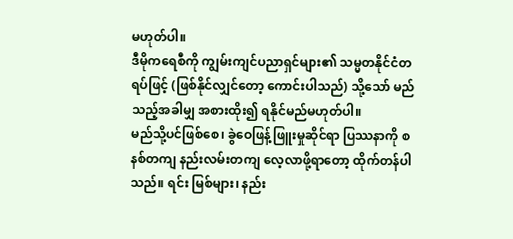မဟုတ်ပါ။
ဒီမိုကရေစီကို ကျွမ်းကျင်ပညာရှင်များ၏ သမ္မတနိုင်ငံတရပ်ဖြင့် (ဖြစ်နိုင်လျှင်တော့ ကောင်းပါသည်) သို့သော် မည်သည့်အခါမျှ အစားထိုး၍ ရနိုင်မည်မဟုတ်ပါ။
မည်သို့ပင်ဖြစ်စေ၊ ခွဲဝေဖြန့်ဖြူးမှုဆိုင်ရာ ပြဿနာကို စနစ်တကျ နည်းလမ်းတကျ လေ့လာဖို့ရာတော့ ထိုက်တန်ပါသည်။ ရင်း မြစ်များ၊ နည်း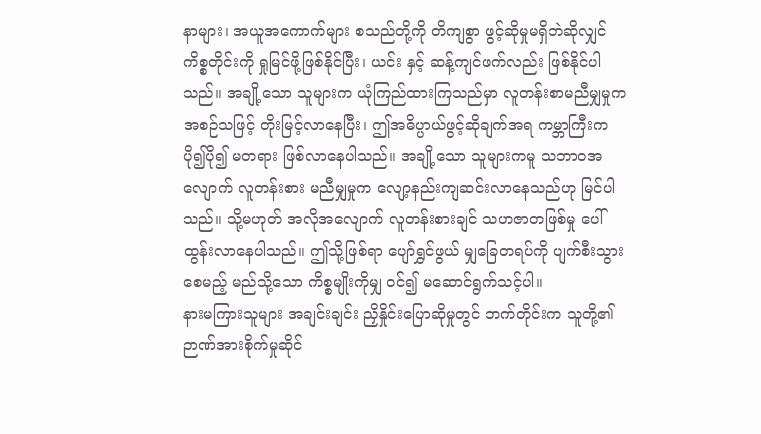နာများ၊ အယူအကောက်များ စသည်တို့ကို တိကျစွာ ဖွင့်ဆိုမှုမရှိဘဲဆိုလျှင် ကိစ္စတိုင်းကို ရှုမြင်ဖို့ဖြစ်နိုင်ပြီး၊ ယင်း နှင့် ဆန့်ကျင်ဖက်လည်း ဖြစ်နိုင်ပါသည်။ အချို့သော သူများက ယုံကြည်ထားကြသည်မှာ လူတန်းစာမညီမျှမှုက အစဉ်သဖြင့် တိုးမြင့်လာနေပြီး၊ ဤအဓိပ္ပာယ်ဖွင့်ဆိုချက်အရ ကမ္ဘာကြီးက ပို၍ပို၍ မတရား ဖြစ်လာနေပါသည်။ အချို့သော သူများကမူ သဘာဝအလျောက် လူတန်းစား မညီမျှမှုက လျော့နည်းကျဆင်းလာနေသည်ဟု မြင်ပါသည်။ သို့မဟုတ် အလိုအလျောက် လူတန်းစားချင် သဟဇာတဖြစ်မှု ပေါ်ထွန်းလာနေပါသည်။ ဤသို့ဖြစ်ရာ ပျော်ရွှင်ဖွယ် မျှခြေတရပ်ကို ပျက်စီးသွားစေမည့် မည်သို့သော ကိစ္စမျိုးကိုမျှ ဝင်၍ မဆောင်ရွက်သင့်ပါ။
နားမကြားသူများ အချင်းချင်း ညှိနှိုင်းပြောဆိုမှုတွင် ဘက်တိုင်းက သူတို့၏ ဉာဏ်အားစိုက်မှုဆိုင်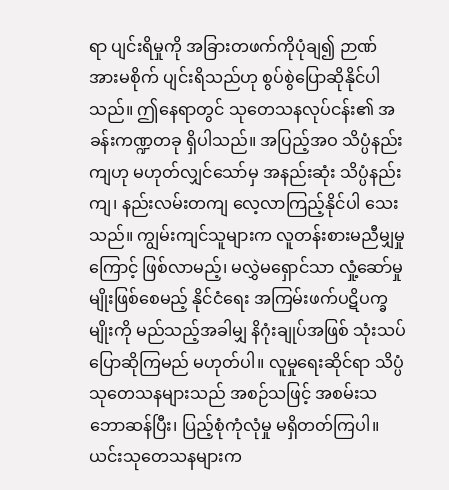ရာ ပျင်းရိမှုကို အခြားတဖက်ကိုပုံချ၍ ဉာဏ်အားမစိုက် ပျင်းရိသည်ဟု စွပ်စွဲပြောဆိုနိုင်ပါသည်။ ဤနေရာတွင် သုတေသနလုပ်ငန်း၏ အခန်းကဏ္ဍတခု ရှိပါသည်။ အပြည့်အဝ သိပ္ပံနည်းကျဟု မဟုတ်လျှင်သော်မှ အနည်းဆုံး သိပ္ပံနည်းကျ၊ နည်းလမ်းတကျ လေ့လာကြည့်နိုင်ပါ သေးသည်။ ကျွမ်းကျင်သူများက လူတန်းစားမညီမျှမှုကြောင့် ဖြစ်လာမည့်၊ မလွှဲမရှောင်သာ လှုံ့ဆော်မှုမျိုးဖြစ်စေမည့် နိုင်ငံရေး အကြမ်းဖက်ပဋိပက္ခမျိုးကို မည်သည့်အခါမျှ နိဂုံးချုပ်အဖြစ် သုံးသပ်ပြောဆိုကြမည် မဟုတ်ပါ။ လူမှုရေးဆိုင်ရာ သိပ္ပံ သုတေသနများသည် အစဉ်သဖြင့် အစမ်းသဘောဆန်ပြီး၊ ပြည့်စုံကုံလုံမှု မရှိတတ်ကြပါ။
ယင်းသုတေသနများက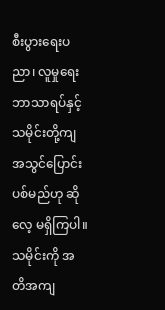စီးပွားရေးပညာ၊ လူမှုရေးဘာသာရပ်နှင့် သမိုင်းတို့ကျ အသွင်ပြောင်းပစ်မည်ဟု ဆိုလေ့ မရှိကြပါ။ သမိုင်းကို အတိအကျ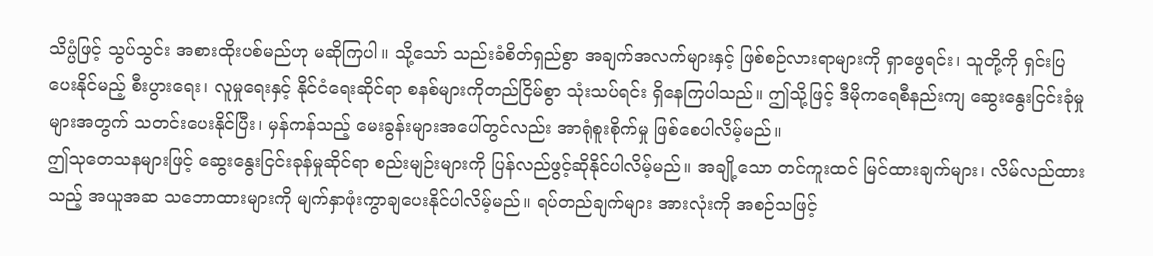သိပ္ပံဖြင့် သွပ်သွင်း အစားထိုးပစ်မည်ဟု မဆိုကြပါ။ သို့သော် သည်းခံစိတ်ရှည်စွာ အချက်အလက်များနှင့် ဖြစ်စဉ်လားရာများကို ရှာဖွေရင်း၊ သူတို့ကို ရှင်းပြပေးနိုင်မည့် စီးပွားရေး၊ လူမှုရေးနှင့် နိုင်ငံရေးဆိုင်ရာ စနစ်များကိုတည်ငြိမ်စွာ သုံးသပ်ရင်း ရှိနေကြပါသည်။ ဤသို့ဖြင့် ဒီမိုကရေစီနည်းကျ ဆွေးနွေးငြင်းခုံမှုများအတွက် သတင်းပေးနိုင်ပြီး၊ မှန်ကန်သည့် မေးခွန်းများအပေါ်တွင်လည်း အာရုံစူးစိုက်မှု ဖြစ်စေပါလိမ့်မည်။
ဤသုတေသနများဖြင့် ဆွေးနွေးငြင်းခုန်မှုဆိုင်ရာ စည်းမျဉ်းများကို ပြန်လည်ဖွင့်ဆိုနိုင်ပါလိမ့်မည်။ အချို့သော တင်ကူးထင် မြင်ထားချက်များ၊ လိမ်လည်ထားသည့် အယူအဆ သဘောထားများကို မျက်နှာဖုံးကွာချပေးနိုင်ပါလိမ့်မည်။ ရပ်တည်ချက်များ အားလုံးကို အစဉ်သဖြင့်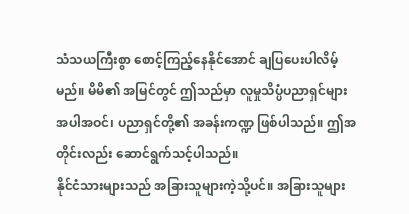သံသယကြီးစွာ စောင့်ကြည့်နေနိုင်အောင် ချပြပေးပါလိမ့်မည်။ မိမိ၏ အမြင်တွင် ဤသည်မှာ လူမှုသိပ္ပံပညာရှင်များ အပါအဝင်၊ ပညာရှင်တို့၏ အခန်းကဏ္ဍ ဖြစ်ပါသည်။ ဤအတိုင်းလည်း ဆောင်ရွက်သင့်ပါသည်။
နိုင်ငံသားများသည် အခြားသူများကဲ့သို့ပင်။ အခြားသူများ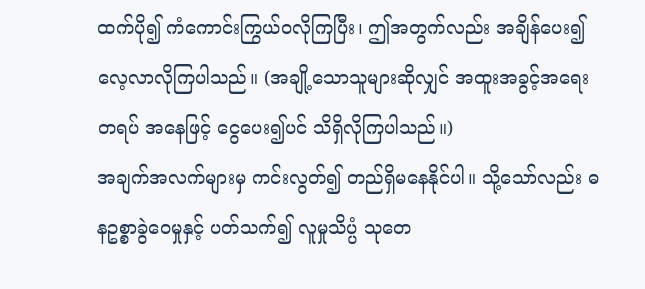ထက်ပို၍ ကံကောင်းကြွယ်ဝလိုကြပြီး၊ ဤအတွက်လည်း အချိန်ပေး၍ လေ့လာလိုကြပါသည်။ (အချို့သောသူများဆိုလျှင် အထူးအခွင့်အရေးတရပ် အနေဖြင့် ငွေပေး၍ပင် သိရှိလိုကြပါသည်။)
အချက်အလက်များမှ ကင်းလွတ်၍ တည်ရှိမနေနိုင်ပါ။ သို့သော်လည်း ဓနဥစ္စာခွဲဝေမှုနှင့် ပတ်သက်၍ လူမှုသိပ္ပံ သုတေ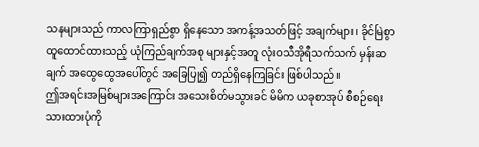သနများသည် ကာလကြာရှည်စွာ ရှိနေသော အကန့်အသတ်ဖြင့် အချက်များ၊ ခိုင်မြဲစွာ ထူထောင်ထားသည့် ယုံကြည်ချက်အစု များနှင့်အတူ လုံးဝသီအိုရီသက်သက် မှန်းဆချက် အထွေထွေအပေါ်တွင် အခြေပြု၍ တည်ရှိနေကြခြင်း ဖြစ်ပါသည်။
ဤအရင်းအမြစ်များအကြောင်း အသေးစိတ်မသွားခင် မိမိက ယခုစာအုပ် စီစဉ်ရေးသားထားပုံကို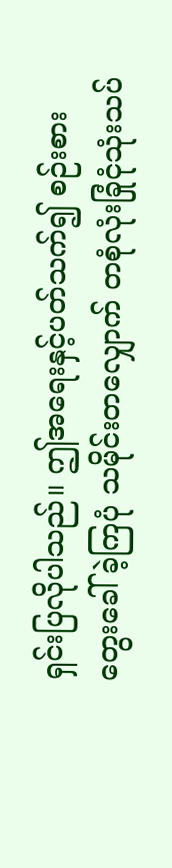ရှင်းပြလိုပါသည်။ ဤအရေးနှင့်ပတ်သက်၍ စဉ်းစားတွေးခေါ်ခဲ့ကြပုံ သမိုင်းတလျှောက် တစုံလုံးခြုံငုံသုံးသပ်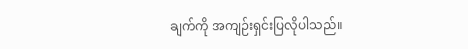ချက်ကို အကျဉ်းရှင်းပြလိုပါသည်။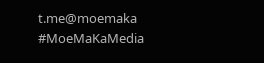t.me@moemaka
#MoeMaKaMedia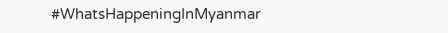#WhatsHappeningInMyanmar